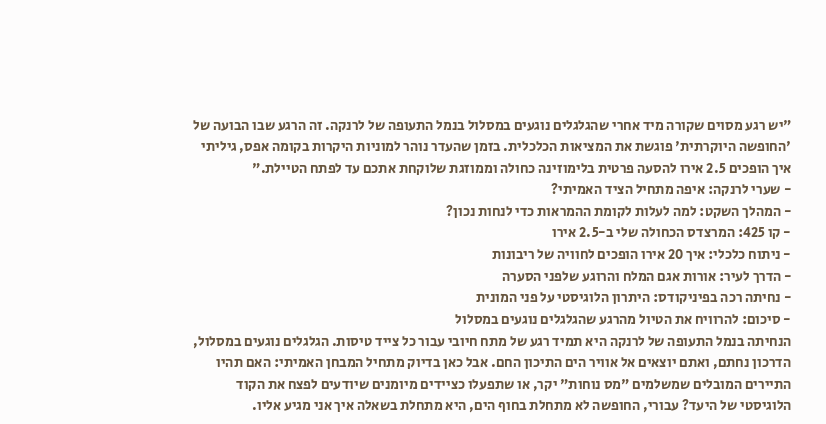"יש רגע מסוים שקורה מיד אחרי שהגלגלים נוגעים במסלול בנמל התעופה של לרנקה. זה הרגע שבו הבועה של 'החופשה היוקרתית' פוגשת את המציאות הכלכלית. בזמן שהעדר נוהר למוניות היקרות בקומה אפס, גיליתי איך הופכים 2.5 אירו להסעה פרטית בלימוזינה כחולה וממוזגת שלוקחת אתכם עד לפתח הטיילת."
- שערי לרנקה: איפה מתחיל הציד האמיתי?
- המהלך השקט: למה לעלות לקומת ההמראות כדי לנחות נכון?
- קו 425: המרצדס הכחולה שלי ב-2.5 אירו
- ניתוח כלכלי: איך 20 אירו הופכים לחוויה של ריבונות
- הדרך לעיר: אורות אגם המלח והרוגע שלפני הסערה
- נחיתה רכה בפיניקודס: היתרון הלוגיסטי על פני המונית
- סיכום: להרוויח את הטיול מהרגע שהגלגלים נוגעים במסלול
הנחיתה בנמל התעופה של לרנקה היא תמיד רגע של מתח חיובי עבור כל צייד טיסות. הגלגלים נוגעים במסלול, הדרכון נחתם, ואתם יוצאים אל אוויר הים התיכון החם. אבל כאן בדיוק מתחיל המבחן האמיתי: האם תהיו התיירים המובלים שמשלמים "מס נוחות" יקר, או שתפעלו כציידים מיומנים שיודעים לפצח את הקוד הלוגיסטי של היעד? עבורי, החופשה לא מתחלת בחוף הים, היא מתחלת בשאלה איך אני מגיע אליו.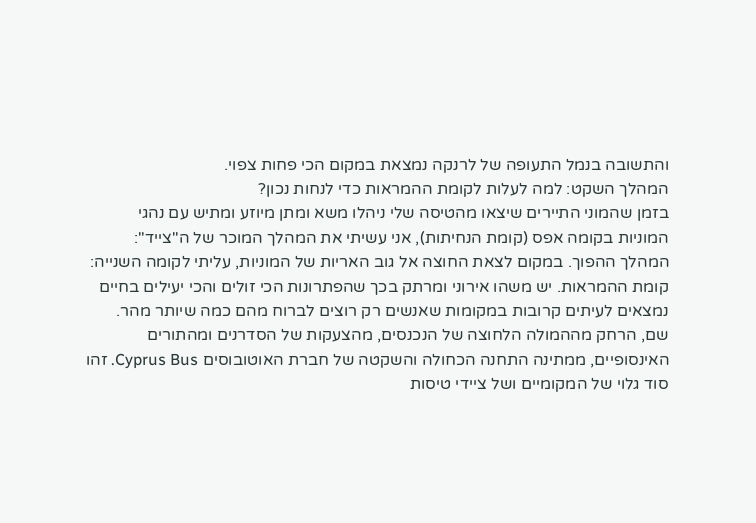והתשובה בנמל התעופה של לרנקה נמצאת במקום הכי פחות צפוי.
המהלך השקט: למה לעלות לקומת ההמראות כדי לנחות נכון?
בזמן שהמוני התיירים שיצאו מהטיסה שלי ניהלו משא ומתן מיוזע ומתיש עם נהגי המוניות בקומה אפס (קומת הנחיתות), אני עשיתי את המהלך המוכר של ה"צייד": המהלך ההפוך. במקום לצאת החוצה אל גוב האריות של המוניות, עליתי לקומה השנייה: קומת ההמראות. יש משהו אירוני ומרתק בכך שהפתרונות הכי זולים והכי יעילים בחיים נמצאים לעיתים קרובות במקומות שאנשים רק רוצים לברוח מהם כמה שיותר מהר.
שם, הרחק מההמולה הלחוצה של הנכנסים, מהצעקות של הסדרנים ומהתורים האינסופיים, ממתינה התחנה הכחולה והשקטה של חברת האוטובוסים Cyprus Bus. זהו סוד גלוי של המקומיים ושל ציידי טיסות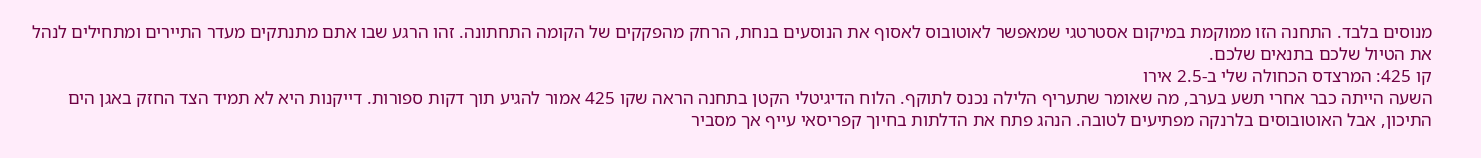מנוסים בלבד. התחנה הזו ממוקמת במיקום אסטרטגי שמאפשר לאוטובוס לאסוף את הנוסעים בנחת, הרחק מהפקקים של הקומה התחתונה. זהו הרגע שבו אתם מתנתקים מעדר התיירים ומתחילים לנהל את הטיול שלכם בתנאים שלכם.
קו 425: המרצדס הכחולה שלי ב-2.5 אירו
השעה הייתה כבר אחרי תשע בערב, מה שאומר שתעריף הלילה נכנס לתוקף. הלוח הדיגיטלי הקטן בתחנה הראה שקו 425 אמור להגיע תוך דקות ספורות. דייקנות היא לא תמיד הצד החזק באגן הים התיכון, אבל האוטובוסים בלרנקה מפתיעים לטובה. הנהג פתח את הדלתות בחיוך קפריסאי עייף אך מסביר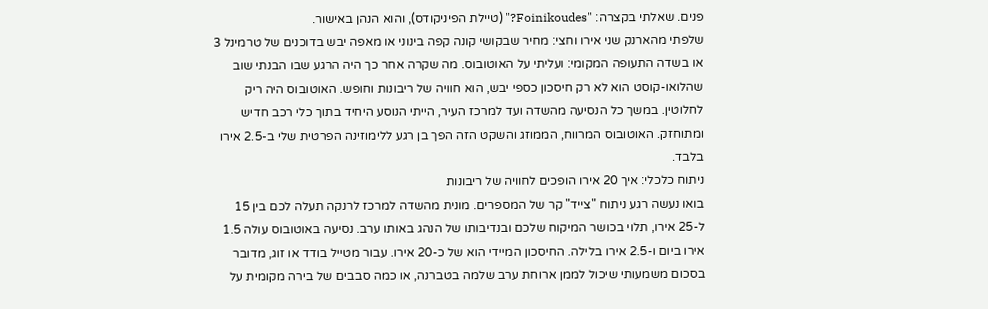פנים. שאלתי בקצרה: "Foinikoudes?" (טיילת הפיניקודס), והוא הנהן באישור.
שלפתי מהארנק שני אירו וחצי: מחיר שבקושי קונה קפה בינוני או מאפה יבש בדוכנים של טרמינל 3 או בשדה התעופה המקומי: ועליתי על האוטובוס. מה שקרה אחר כך היה הרגע שבו הבנתי שוב שהלואו-קוסט הוא לא רק חיסכון כספי יבש, הוא חוויה של ריבונות וחופש. האוטובוס היה ריק לחלוטין. במשך כל הנסיעה מהשדה ועד למרכז העיר, הייתי הנוסע היחיד בתוך כלי רכב חדיש ומתוחזק. האוטובוס המרווח, הממוזג והשקט הזה הפך בן רגע ללימוזינה הפרטית שלי ב-2.5 אירו בלבד.
ניתוח כלכלי: איך 20 אירו הופכים לחוויה של ריבונות
בואו נעשה רגע ניתוח "צייד" קר של המספרים. מונית מהשדה למרכז לרנקה תעלה לכם בין 15 ל-25 אירו, תלוי בכושר המיקוח שלכם ובנדיבותו של הנהג באותו ערב. נסיעה באוטובוס עולה 1.5 אירו ביום ו-2.5 אירו בלילה. החיסכון המיידי הוא של כ-20 אירו. עבור מטייל בודד או זוג, מדובר בסכום משמעותי שיכול לממן ארוחת ערב שלמה בטברנה, או כמה סבבים של בירה מקומית על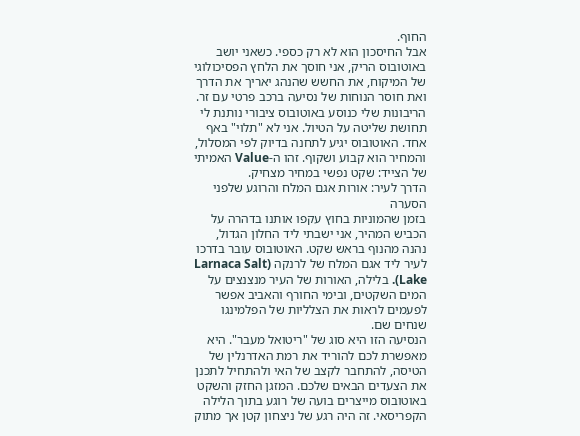החוף.
אבל החיסכון הוא לא רק כספי. כשאני יושב באוטובוס הריק, אני חוסך את הלחץ הפסיכולוגי של המיקוח, את החשש שהנהג יאריך את הדרך ואת חוסר הנוחות של נסיעה ברכב פרטי עם זר. הריבונות שלי כנוסע באוטובוס ציבורי נותנת לי תחושת שליטה על הטיול. אני לא "תלוי" באף אחד. האוטובוס יגיע לתחנה בדיוק לפי המסלול, והמחיר הוא קבוע ושקוף. זהו ה-Value האמיתי של הצייד: שקט נפשי במחיר מצחיק.
הדרך לעיר: אורות אגם המלח והרוגע שלפני הסערה
בזמן שהמוניות בחוץ עקפו אותנו בדהרה על הכביש המהיר, אני ישבתי ליד החלון הגדול, נהנה מהנוף בראש שקט. האוטובוס עובר בדרכו לעיר ליד אגם המלח של לרנקה (Larnaca Salt Lake). בלילה, האורות של העיר מנצנצים על המים השקטים, ובימי החורף והאביב אפשר לפעמים לראות את הצלליות של הפלמינגו שנחים שם.
הנסיעה הזו היא סוג של "ריטואל מעבר". היא מאפשרת לכם להוריד את רמת האדרנלין של הטיסה, להתחבר לקצב של האי ולהתחיל לתכנן את הצעדים הבאים שלכם. המזגן החזק והשקט באוטובוס מייצרים בועה של רוגע בתוך הלילה הקפריסאי. זה היה רגע של ניצחון קטן אך מתוק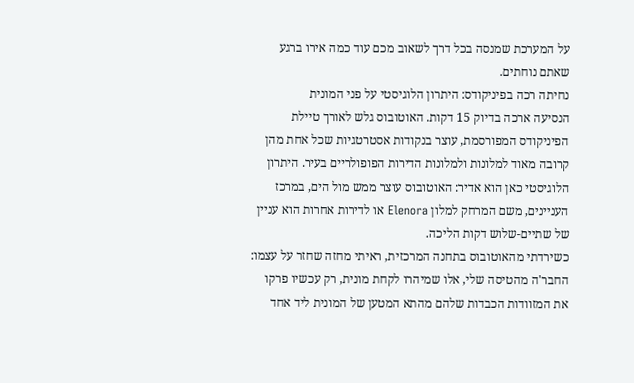על המערכת שמנסה בכל דרך לשאוב מכם עוד כמה אירו ברגע שאתם נוחתים.
נחיתה רכה בפיניקודס: היתרון הלוגיסטי על פני המונית
הנסיעה ארכה בדיוק 15 דקות. האוטובוס גלש לאורך טיילת הפיניקודס המפורסמת, עוצר בנקודות אסטרטגיות שכל אחת מהן קרובה מאוד למלונות ולמלונות הדירות הפופולריים בעיר. היתרון הלוגיסטי כאן הוא אדיר: האוטובוס עוצר ממש מול הים, במרכז העניינים, משם המרחק למלון Elenora או לדירות אחרות הוא עניין של שתיים-שלוש דקות הליכה.
כשירדתי מהאוטובוס בתחנה המרכזית, ראיתי מחזה שחזר על עצמו: החבר'ה מהטיסה שלי, אלו שמיהרו לקחת מונית, רק עכשיו פרקו את המזוודות הכבדות שלהם מהתא המטען של המונית ליד אחד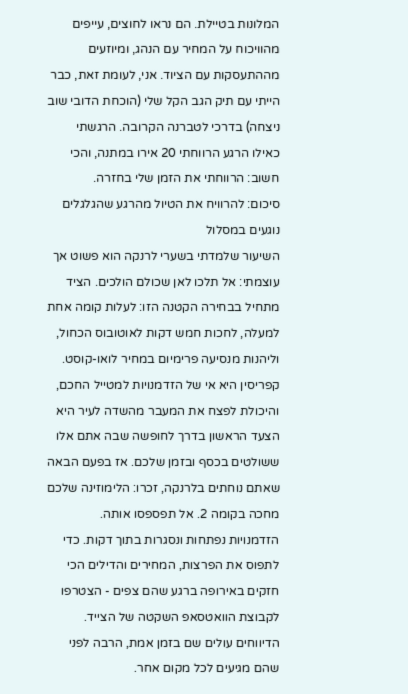המלונות בטיילת. הם נראו לחוצים, עייפים מהוויכוח על המחיר עם הנהג, ומיוזעים מההתעסקות עם הציוד. אני, לעומת זאת, כבר הייתי עם תיק הגב הקל שלי (הוכחת הדובי שוב ניצחה) בדרכי לטברנה הקרובה. הרגשתי כאילו הרגע הרווחתי 20 אירו במתנה, והכי חשוב: הרווחתי את הזמן שלי בחזרה.
סיכום: להרוויח את הטיול מהרגע שהגלגלים נוגעים במסלול
השיעור שלמדתי בשערי לרנקה הוא פשוט אך עוצמתי: אל תלכו לאן שכולם הולכים. הציד מתחיל בבחירה הקטנה הזו: לעלות קומה אחת למעלה, לחכות חמש דקות לאוטובוס הכחול, וליהנות מנסיעה פרימיום במחיר לואו-קוסט.
קפריסין היא אי של הזדמנויות למטייל החכם, והיכולת לפצח את המעבר מהשדה לעיר היא הצעד הראשון בדרך לחופשה שבה אתם אלו ששולטים בכסף ובזמן שלכם. אז בפעם הבאה שאתם נוחתים בלרנקה, זכרו: הלימוזינה שלכם מחכה בקומה 2. אל תפספסו אותה.
הזדמנויות נפתחות ונסגרות בתוך דקות. כדי לתפוס את הפרצות, המחירים והדילים הכי חזקים באירופה ברגע שהם צפים - הצטרפו לקבוצת הוואטסאפ השקטה של הצייד. הדיווחים עולים שם בזמן אמת, הרבה לפני שהם מגיעים לכל מקום אחר.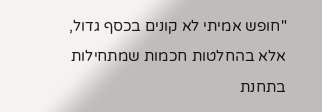"חופש אמיתי לא קונים בכסף גדול, אלא בהחלטות חכמות שמתחילות בתחנת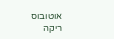אוטובוס ריקה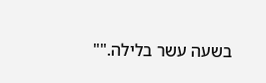בשעה עשר בלילה.""